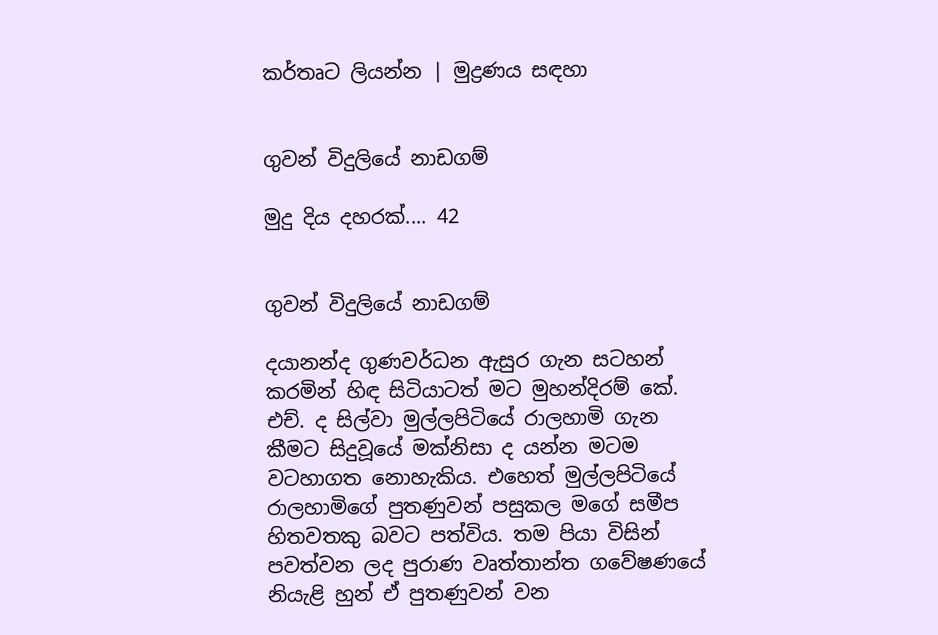කර්තෘට ලියන්න | මුද්‍රණය සඳහා


ගුවන් විදුලියේ නාඩගම්

මුදු දිය දහරක්.... 42


ගුවන් විදුලියේ නාඩගම්

දයානන්ද ගුණවර්ධන ඇසුර ගැන සටහන් කරමින් හිඳ සිටියාටත් මට මුහන්දිරම් කේ. එච්. ද සිල්වා මුල්ලපිටියේ රාලහාමි ගැන කීමට සිදුවූයේ මක්නිසා ද යන්න මටම වටහාගත නොහැකිය. එහෙත් මුල්ලපිටියේ රාලහාමිගේ පුතණුවන් පසුකල මගේ සමීප හිතවතකු බවට පත්විය. තම පියා විසින් පවත්වන ලද පුරාණ වෘත්තාන්ත ගවේෂණයේ නියැළි හුන් ඒ පුතණුවන් වන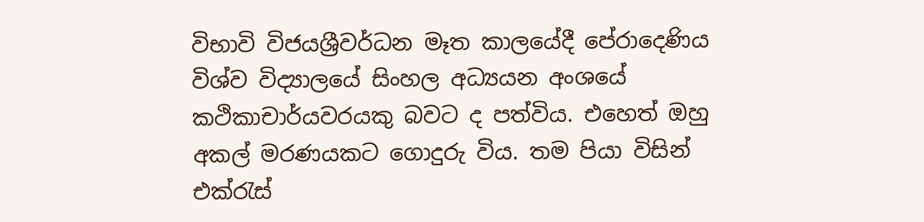විභාවි විජයශ්‍රීවර්ධන මෑත කාලයේදී පේරාදෙණිය විශ්ව විද්‍යාලයේ සිංහල අධ්‍යයන අංශයේ කථිකාචාර්යවරයකු බවට ද පත්විය. එහෙත් ඔහු අකල් මරණයකට ගොදුරු විය. තම පියා විසින් එක්රැස්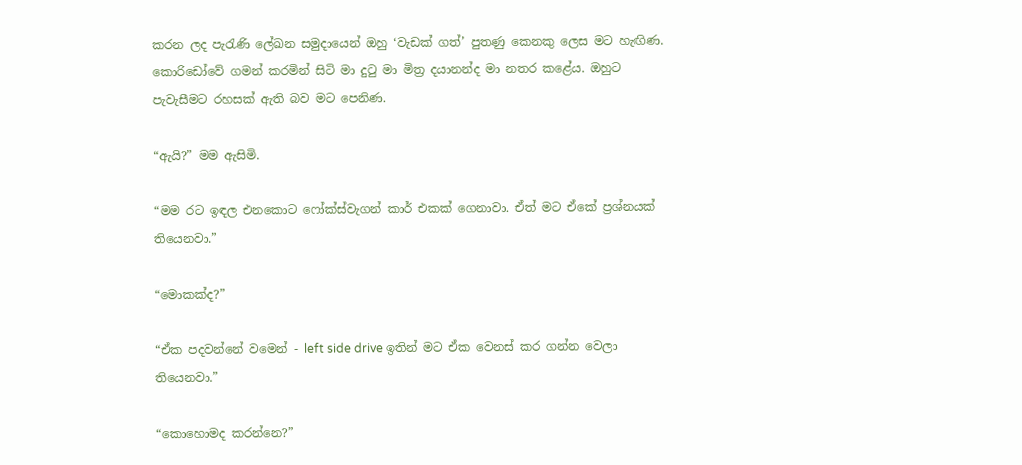කරන ලද පැරැණි ලේඛන සමුදායෙන් ඔහු ‘වැඩක් ගත්’ පුතණු කෙනකු ලෙස මට හැඟිණ. කොරිඩෝවේ ගමන් කරමින් සිටි මා දුටු මා මිත්‍ර දයානන්ද මා නතර කළේය. ඔහුට පැවැසීමට රහසක් ඇති බව මට පෙනිණ.

“ඇයි?” මම ඇසිමි.

“මම රට ඉඳල එනකොට ෆෝක්ස්වැගන් කාර් එකක් ගෙනාවා. ඒත් මට ඒකේ ප්‍රශ්නයක් තියෙනවා.”

“මොකක්ද?”

“ඒක පදවන්නේ වමෙන් - left side drive ඉතින් මට ඒක වෙනස් කර ගන්න වෙලා තියෙනවා.”

“කොහොමද කරන්නෙ?”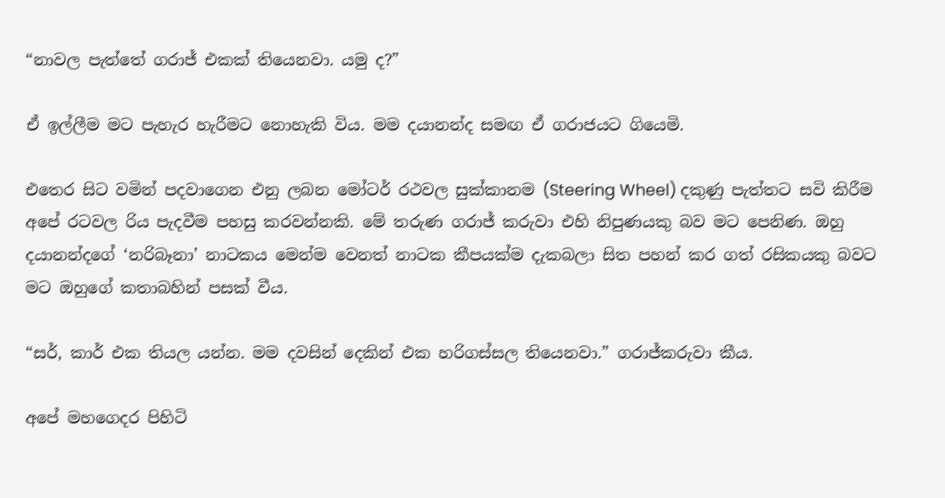“නාවල පැත්තේ ගරාජ් එකක් තියෙනවා. යමු ද?”

ඒ ඉල්ලීම මට පැහැර හැරීමට නොහැකි විය. මම දයානන්ද සමඟ ඒ ගරාජයට ගියෙමි.

එතෙර සිට වමින් පදවාගෙන එනු ලබන මෝටර් රථවල සුක්කානම (Steering Wheel) දකුණු පැත්තට සවි කිරීම අපේ රටවල රිය පැදවීම පහසු කරවන්නකි. මේ තරුණ ගරාජ් කරුවා එහි නිපුණයකු බව මට පෙනිණ. ඔහු දයානන්දගේ ‘නරිබෑනා’ නාටකය මෙන්ම වෙනත් නාටක කීපයක්ම දැකබලා සිත පහන් කර ගත් රසිකයකු බවට මට ඔහුගේ කතාබහින් පසක් වීය.

“සර්, කාර් එක තියල යන්න. මම දවසින් දෙකින් එක හරිගස්සල තියෙනවා.” ගරාජ්කරුවා කීය.

අපේ මහගෙදර පිහිටි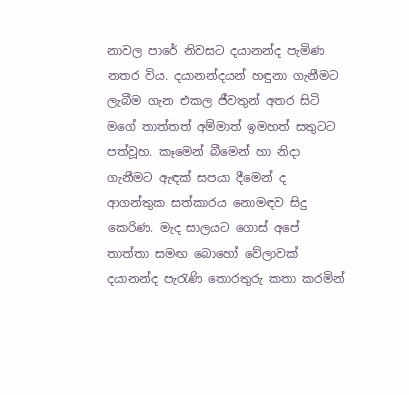නාවල පාරේ නිවසට දයානන්ද පැමිණ නතර විය. දයානන්දයන් හඳුනා ගැනීමට ලැබීම ගැන එකල ජීවතුන් අතර සිටි මගේ තාත්තත් අම්මාත් ඉමහත් සතුටට පත්වූහ. කෑමෙන් බීමෙන් හා නිදා ගැනීමට ඇඳක් සපයා දීමෙන් ද ආගන්තුක සත්කාරය නොමඳව සිදු කෙරිණ. මැද සාලයට ගොස් අපේ තාත්තා සමඟ බොහෝ වේලාවක් දයානන්ද පැරැණි තොරතුරු කතා කරමින්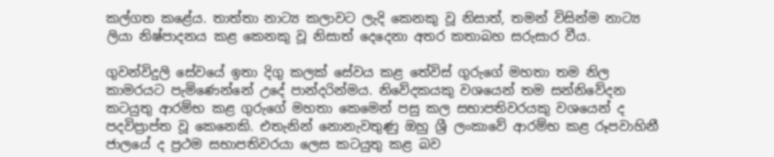කල්ගත කළේය. තාත්තා නාට්‍ය කලාවට ලැදි කෙනකු වූ නිසාත්, තමන් විසින්ම නාට්‍ය ලියා නිෂ්පාදනය කළ කෙනකු වූ නිසාත් දෙදෙනා අතර කතාබහ සරුසාර වීය.

ගුවන්විදුලි සේවයේ ඉතා දිගු කලක් සේවය කළ තේවිස් ගුරුගේ මහතා තම නිල කාමරයට පැමිණෙන්නේ උදේ පාන්දරින්මය. නිවේදකයකු වශයෙන් තම සන්නිවේදන කටයුතු ආරම්භ කළ ගුරුගේ මහතා කෙමෙන් පසු කල සභාපතිවරයකු වශයෙන් ද පදවිප්‍රාප්ත වූ කෙනෙකි. එතැනින් ‍නොනැවතුණු ඔහු ශ්‍රී ලංකාවේ ආරම්භ කළ රූපවාහිනී ජාලයේ ද ප්‍රථම සභාපතිවරයා ලෙස කටයුතු කළ බව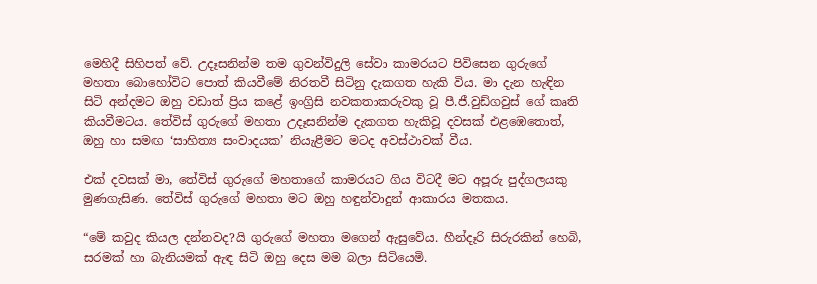මෙහිදී සිහිපත් වේ. උදෑසනින්ම තම ගුවන්විදුලි සේවා කාමරයට පිවිසෙන ගුරුගේ මහතා බොහෝවිට ‍පොත් කියවීමේ නිරතවී සිටිනු දැකගත හැකි විය. මා දැන හැඳින සිටි අන්දමට ඔහු වඩාත් ප්‍රිය කළේ ඉංග්‍රිසි නවකතාකරුවකු වූ පී.ජී.වුඩ්ගවුස් ගේ කෘති කියවීමටය. තේවිස් ගුරුගේ මහතා උදෑසනින්ම දැකගත හැකිවූ දවසක් එළඹෙතොත්, ඔහු හා සමඟ ‘සාහිත්‍ය සංවාදයක’ නියැළීමට මටද අවස්ථාවක් වීය.

එක් දවසක් මා, තේවිස් ගුරුගේ මහතාගේ කාමරයට ගිය විටදී මට අපූරු පුද්ගලයකු මුණගැසිණ. තේවිස් ගුරුගේ මහතා මට ඔහු හඳුන්වාදුන් ආකාරය මතකය.

“මේ කවුද කියල දන්නවද?යි ගුරුගේ මහතා මගෙන් ඇසුවේය. හීන්දෑරි සිරුරකින් හෙබි, සරමක් හා බැනියමක් ඇඳ සිටි ඔහු දෙස මම බලා සිටියෙමි.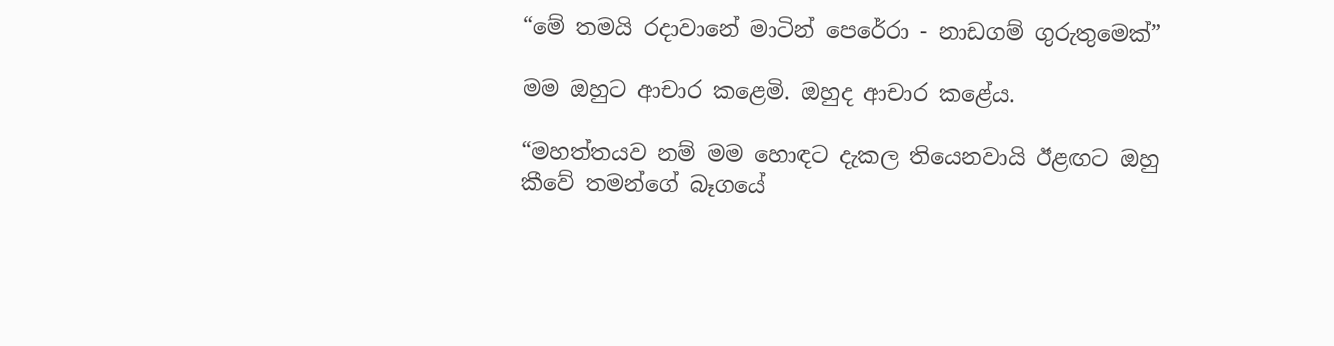“මේ තමයි රදාවානේ මාටින් පෙරේරා - නාඩගම් ගුරු‍තුමෙක්”

මම ඔහුට ආචාර කළෙමි. ඔහුද ආචාර කළේය.

“මහත්තයව නම් මම හොඳට දැකල තියෙනවායි ඊළඟට ඔහු කීවේ තමන්ගේ බෑගයේ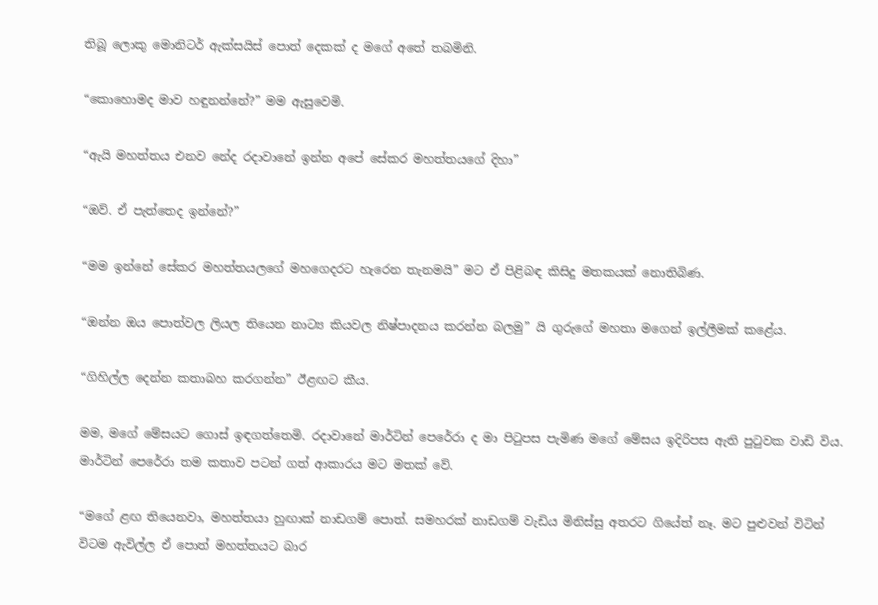තිබූ ලොකු මොනිටර් ඇක්සයිස් පොත් දෙකක් ද මගේ අතේ තබමිනි.

“කොහොමද මාව හඳුනන්නේ?” මම ඇසුවෙමි.

“ඇයි මහත්තය එනව නේද රදාවානේ ඉන්න අපේ සේකර මහත්තයගේ දිහා”

“ඔව්. ඒ පැත්තෙද ඉන්නේ?”

“මම ඉන්නේ සේකර මහත්තයලගේ මහගෙදරට හැරෙන තැනමයි” මට ඒ පිළිබඳ කිසිදු මතකයක් නොතිබිණ.

“ඔන්න ඔය පොත්වල ලියල තියෙන නාට්‍ය කියවල නිෂ්පාදනය කරන්න බලමු” යි ගුරුගේ මහතා මගෙන් ඉල්ලීමක් කළේය.

“ගිහිල්ල දෙන්න කතාබහ කරගන්න” ඊළඟට කීය.

මම, මගේ මේසයට ගොස් ඉඳගත්තෙමි. රදාවානේ මාර්ටින් පෙරේරා ද මා පිටුපස පැමිණ මගේ මේසය ඉදිරිපස ඇති පුටුවක වාඩි විය. මාර්ටින් පෙරේරා තම කතාව පටන් ගත් ආකාරය මට මතක් වේ.

“මගේ ළඟ තියෙනවා, මහත්තයා හුඟාක් නාඩගම් පොත්. සමහරක් නාඩගම් වැඩිය මිනිස්සු අතරට ගියේත් නෑ. මට පුළුවන් විටින් විටම ඇවිල්ල ඒ පොත් මහත්තයට බාර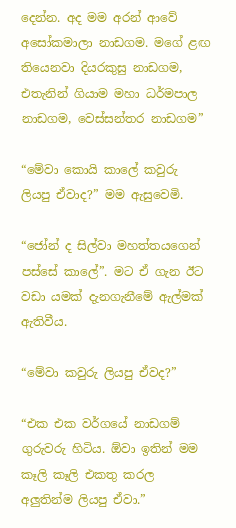දෙන්න. අද මම අරන් ආවේ අසෝකමාලා නාඩගම. මගේ ළඟ තියෙනවා දියරකුසු නාඩගම, එතැනින් ගියාම මහා ධර්මපාල නාඩගම, වෙස්සන්තර නාඩගම”

“මේවා කොයි කාලේ කවුරු ලියපු ඒවාද?” මම ඇසුවෙමි.

“ජෝන් ද සිල්වා මහත්තයගෙන් පස්සේ කාලේ”. මට ඒ ගැන ඊට වඩා යමක් දැනගැනීමේ ඇල්මක් ඇතිවීය.

“මේවා කවුරු ලියපු ඒවද?”

“එක එක වර්ගයේ නාඩගම් ගුරුවරු හිටිය. ඕවා ඉතින් මම කෑලි කෑලි එකතු කරල අලුතින්ම ලියපු ඒවා.”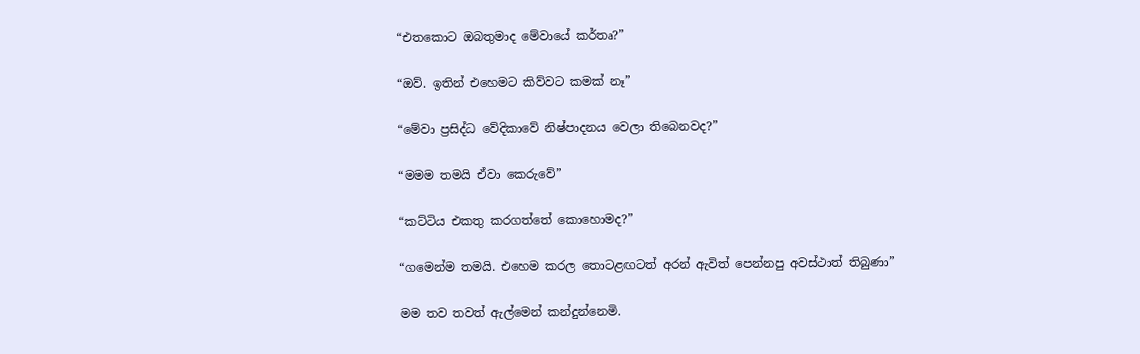“එතකොට ඔබතුමාද මේවායේ කර්තෘ?”

“ඔව්. ඉතින් එහෙමට කිව්වට කමක් නෑ”

“මේවා ප්‍රසිද්ධ වේදිකාවේ නිෂ්පාදනය වෙලා තිබෙනවද?”

“මමම තමයි ඒවා කෙරුවේ”

“කට්ටිය එකතු කරගත්තේ කොහොමද?”

“ගමෙන්ම තමයි. එහෙම කරල තොටළඟටත් අරන් ඇවිත් පෙන්නපු අවස්ථාත් තිබුණා”

මම තව තවත් ඇල්මෙන් කන්දුන්නෙමි.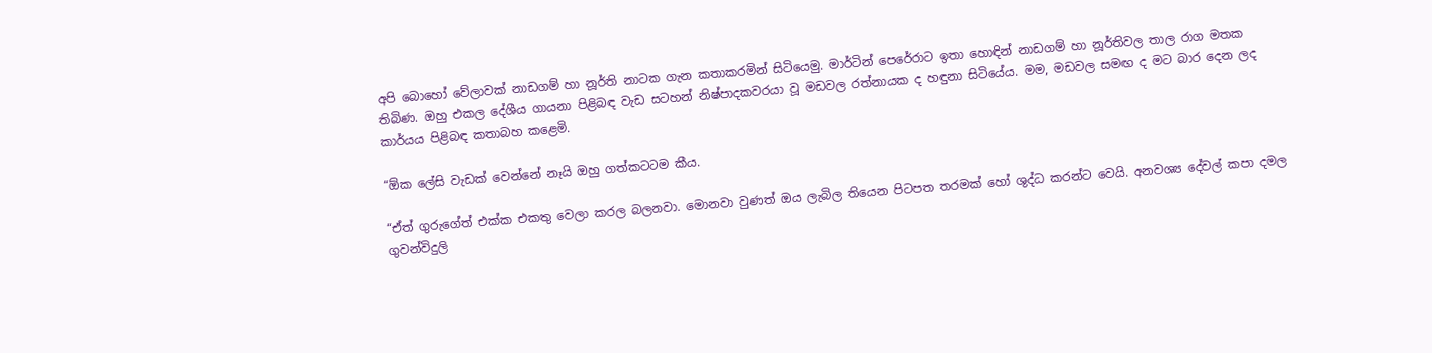අපි බොහෝ වේලාවක් නාඩගම් හා නූර්ති නාටක ගැන කතාකරමින් සිටියෙමු. මාර්ටින් පෙරේරාට ඉතා හොඳින් නාඩගම් හා නූර්තිවල තාල රාග මතක තිබිණ. ඔහු එකල දේශීය ගායනා පිළිබඳ වැඩ සටහන් නිෂ්පාදකවරයා වූ මඩවල රත්නායක ද හඳුනා සිටියේය. මම, මඩවල සමඟ ද මට බාර දෙන ලද කාර්යය පිළිබඳ කතාබහ කළෙමි.

“ඕක ලේසි වැඩක් වෙන්නේ නෑයි ඔහු ගත්කටටම කීය.

“ඒත් ගුරුගේත් එක්ක එකතු වෙලා කරල බලනවා. මොනවා වුණත් ඔය ලැබිල තියෙන පිටපත තරමක් හෝ ශුද්ධ කරන්ට වෙයි. අනවශ්‍ය දේවල් කපා දමල ගුවන්විදුලි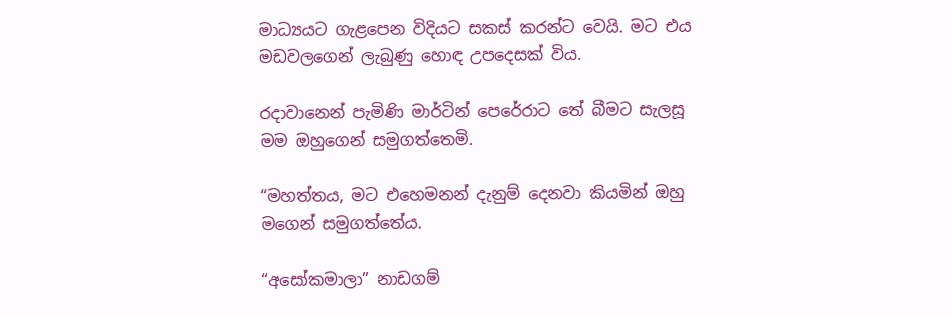මාධ්‍යයට ගැළපෙන විදියට සකස් කරන්ට වෙයි. මට එය මඩවලගෙන් ලැබුණු හොඳ උපදෙසක් විය.

රදාවානෙන් පැමිණි මාර්ටින් පෙරේරාට තේ බීමට සැලසූ මම ඔහුගෙන් සමුගත්තෙමි.

“මහත්තය, මට එහෙමනන් දැනුම් දෙනවා කියමින් ඔහු මගෙන් සමුගත්තේය.

“අසෝකමාලා” නාඩගම්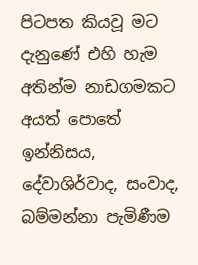පිටපත කියවූ මට දැනුණේ එහි හැම අතින්ම නාඩගමකට අයත් පොතේ ඉන්නිසය, දේවාශිර්වාද, සංවාද, බම්මන්නා පැමිණීම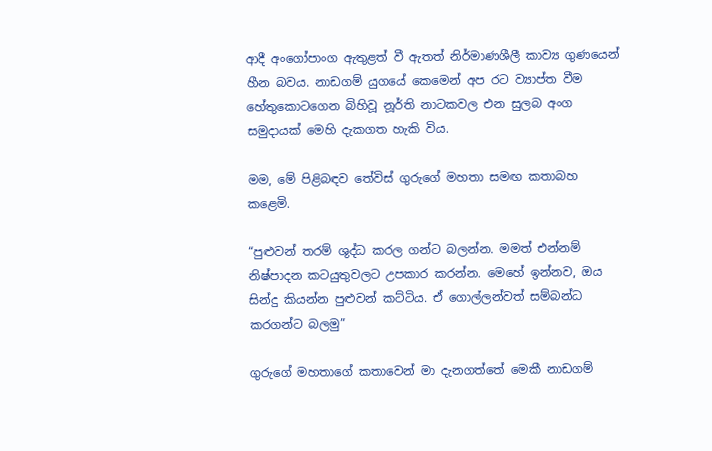ආදී අංගෝපාංග ඇතුළත් වී ඇතත් නිර්මාණශීලී කාව්‍ය ගුණයෙන් හීන බවය. නාඩගම් යුගයේ කෙමෙන් අප රට ව්‍යාප්ත වීම හේතුකොටගෙන බිහිවූ නූර්ති නාටකවල එන සුලබ අංග සමුදායක් මෙහි දැකගත හැකි විය.

මම, මේ පිළිබඳව තේවිස් ගුරුගේ මහතා සමඟ කතාබහ කළෙමි.

“පුළුවන් තරම් ශුද්ධ කරල ගන්ට බලන්න. මමත් එන්නම් නිෂ්පාදන කටයුතුවලට උපකාර කරන්න. මෙහේ ඉන්නව, ඔය සින්දු කියන්න පුළුවන් කට්ටිය. ඒ ගොල්ලන්වත් සම්බන්ධ කරගන්ට බලමු”

ගුරුගේ මහතාගේ කතාවෙන් මා දැනගත්තේ මෙකී නාඩගම්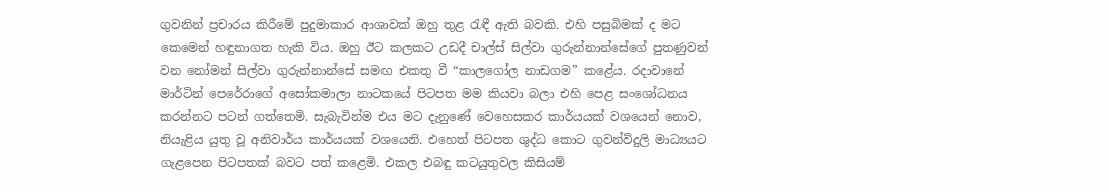ගුවනින් ප්‍රචාරය කිරීමේ පුදුමාකාර ආශාවක් ඔහු තුළ රැඳී ඇති බවකි. එහි පසුබිමක් ද මට කෙමෙන් හඳුනාගත හැකි විය. ඔහු ඊට කලකට උඩදී චාල්ස් සිල්වා ගුරුන්නාන්සේගේ පුතණුවන් වන නෝමන් සිල්වා ගුරුන්නාන්සේ සමඟ එකතු වී “කාලගෝල නාඩගම” කළේය. රදාවානේ මාර්ටින් පෙරේරාගේ අසෝකමාලා නාටකයේ පිටපත මම කියවා බලා එහි පෙළ සංශෝධනය කරන්නට පටන් ගත්තෙමි. සැබැවින්ම එය මට දැනුණේ වෙහෙසකර කාර්යයක් වශයෙන් නොව, නියැළිය යුතු වූ අනිවාර්ය කාර්යයක් වශයෙනි. එහෙත් පිටපත ශුද්ධ කොට ගුවන්විදුලි මාධ්‍යයට ගැළපෙන පිටපතක් බවට පත් කළෙමි. එකල එබඳු කටයුතුවල කිසියම්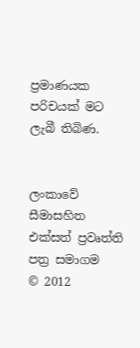ප්‍රමාණයක පරිචයක් මට ලැබී තිබිණ.


ලංකාවේ සීමාසහිත එක්සත් ප්‍රවෘත්ති පත්‍ර සමාගම
© 2012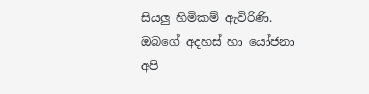සියලු හිමිකම් ඇවිරිණි.
ඔබගේ අදහස් හා යෝජනා අපි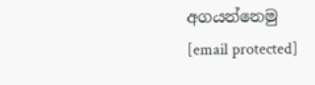අගයන්නෙමු
[email protected]